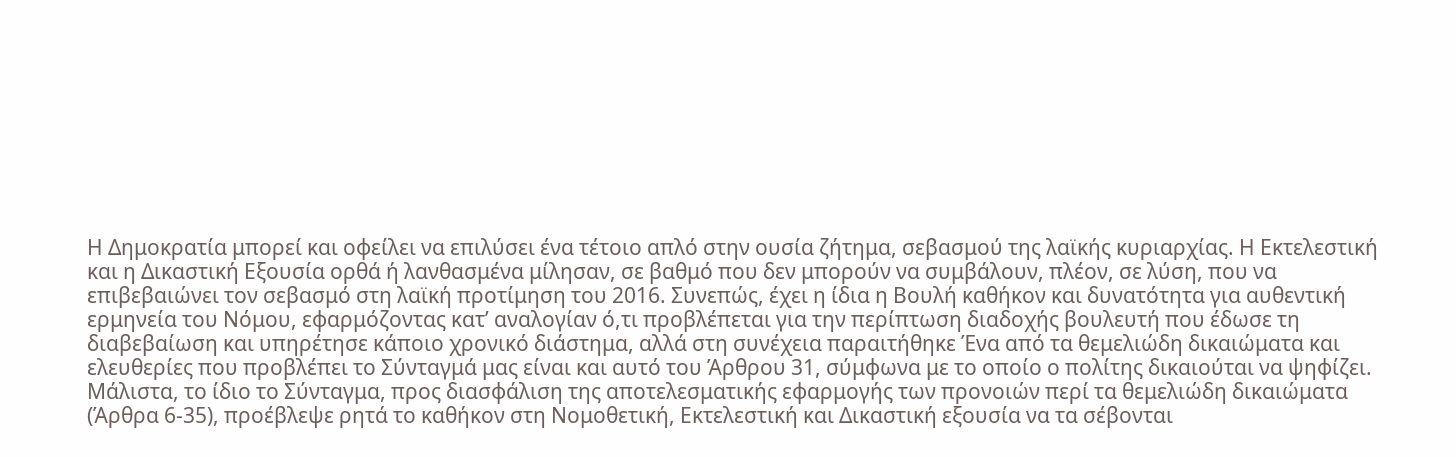Η Δημοκρατία μπορεί και οφείλει να επιλύσει ένα τέτοιο απλό στην ουσία ζήτημα, σεβασμού της λαϊκής κυριαρχίας. Η Εκτελεστική και η Δικαστική Εξουσία ορθά ή λανθασμένα μίλησαν, σε βαθμό που δεν μπορούν να συμβάλουν, πλέον, σε λύση, που να επιβεβαιώνει τον σεβασμό στη λαϊκή προτίμηση του 2016. Συνεπώς, έχει η ίδια η Βουλή καθήκον και δυνατότητα για αυθεντική ερμηνεία του Νόμου, εφαρμόζοντας κατ’ αναλογίαν ό,τι προβλέπεται για την περίπτωση διαδοχής βουλευτή που έδωσε τη διαβεβαίωση και υπηρέτησε κάποιο χρονικό διάστημα, αλλά στη συνέχεια παραιτήθηκε Ένα από τα θεμελιώδη δικαιώματα και ελευθερίες που προβλέπει το Σύνταγμά μας είναι και αυτό του Άρθρου 31, σύμφωνα με το οποίο ο πολίτης δικαιούται να ψηφίζει. Μάλιστα, το ίδιο το Σύνταγμα, προς διασφάλιση της αποτελεσματικής εφαρμογής των προνοιών περί τα θεμελιώδη δικαιώματα (Άρθρα 6-35), προέβλεψε ρητά το καθήκον στη Νομοθετική, Εκτελεστική και Δικαστική εξουσία να τα σέβονται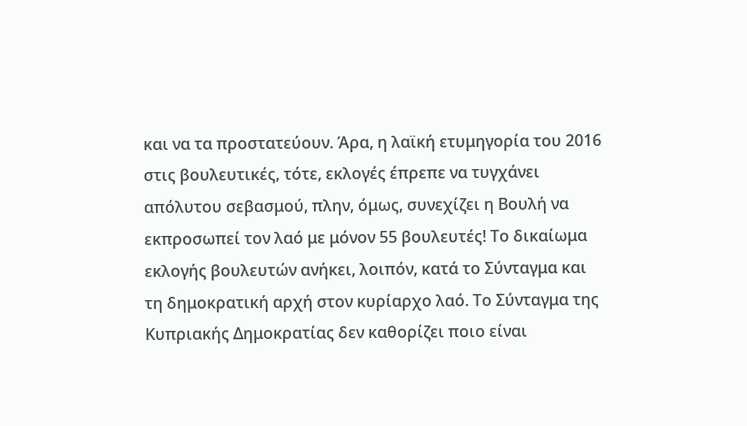και να τα προστατεύουν. Άρα, η λαϊκή ετυμηγορία του 2016 στις βουλευτικές, τότε, εκλογές έπρεπε να τυγχάνει απόλυτου σεβασμού, πλην, όμως, συνεχίζει η Βουλή να εκπροσωπεί τον λαό με μόνον 55 βουλευτές! Το δικαίωμα εκλογής βουλευτών ανήκει, λοιπόν, κατά το Σύνταγμα και τη δημοκρατική αρχή στον κυρίαρχο λαό. Το Σύνταγμα της Κυπριακής Δημοκρατίας δεν καθορίζει ποιο είναι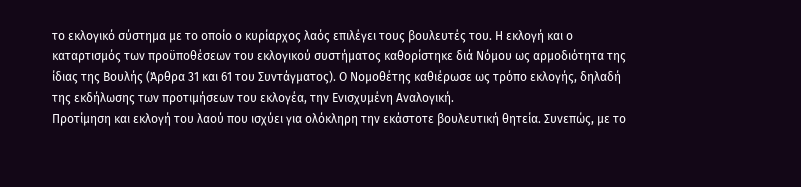το εκλογικό σύστημα με το οποίο ο κυρίαρχος λαός επιλέγει τους βουλευτές του. Η εκλογή και ο καταρτισμός των προϋποθέσεων του εκλογικού συστήματος καθορίστηκε διά Νόμου ως αρμοδιότητα της ίδιας της Βουλής (Άρθρα 31 και 61 του Συντάγματος). Ο Νομοθέτης καθιέρωσε ως τρόπο εκλογής, δηλαδή της εκδήλωσης των προτιμήσεων του εκλογέα, την Ενισχυμένη Αναλογική.
Προτίμηση και εκλογή του λαού που ισχύει για ολόκληρη την εκάστοτε βουλευτική θητεία. Συνεπώς, με το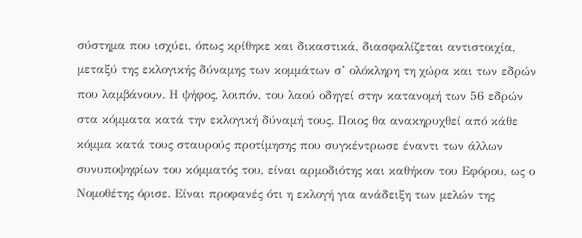σύστημα που ισχύει, όπως κρίθηκε και δικαστικά, διασφαλίζεται αντιστοιχία, μεταξύ της εκλογικής δύναμης των κομμάτων σ’ ολόκληρη τη χώρα και των εδρών που λαμβάνουν. Η ψήφος, λοιπόν, του λαού οδηγεί στην κατανομή των 56 εδρών στα κόμματα κατά την εκλογική δύναμή τους. Ποιος θα ανακηρυχθεί από κάθε κόμμα κατά τους σταυρούς προτίμησης που συγκέντρωσε έναντι των άλλων συνυποψηφίων του κόμματός του, είναι αρμοδιότης και καθήκον του Εφόρου, ως ο Νομοθέτης όρισε. Είναι προφανές ότι η εκλογή για ανάδειξη των μελών της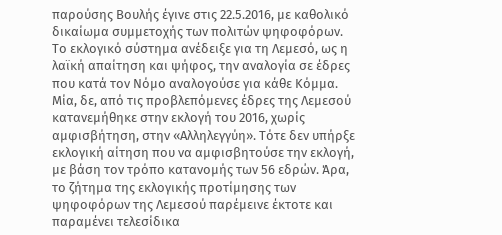παρούσης Βουλής έγινε στις 22.5.2016, με καθολικό δικαίωμα συμμετοχής των πολιτών ψηφοφόρων. Το εκλογικό σύστημα ανέδειξε για τη Λεμεσό, ως η λαϊκή απαίτηση και ψήφος, την αναλογία σε έδρες που κατά τον Νόμο αναλογούσε για κάθε Κόμμα. Μία, δε, από τις προβλεπόμενες έδρες της Λεμεσού κατανεμήθηκε στην εκλογή του 2016, χωρίς αμφισβήτηση, στην «Αλληλεγγύη». Τότε δεν υπήρξε εκλογική αίτηση που να αμφισβητούσε την εκλογή, με βάση τον τρόπο κατανομής των 56 εδρών. Άρα, το ζήτημα της εκλογικής προτίμησης των ψηφοφόρων της Λεμεσού παρέμεινε έκτοτε και παραμένει τελεσίδικα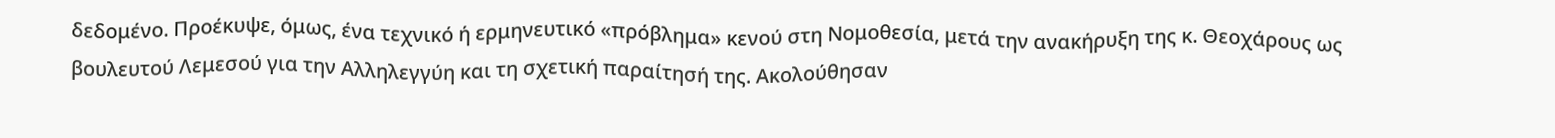δεδομένο. Προέκυψε, όμως, ένα τεχνικό ή ερμηνευτικό «πρόβλημα» κενού στη Νομοθεσία, μετά την ανακήρυξη της κ. Θεοχάρους ως βουλευτού Λεμεσού για την Αλληλεγγύη και τη σχετική παραίτησή της. Ακολούθησαν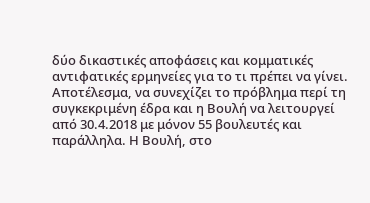δύο δικαστικές αποφάσεις και κομματικές αντιφατικές ερμηνείες για το τι πρέπει να γίνει. Αποτέλεσμα, να συνεχίζει το πρόβλημα περί τη συγκεκριμένη έδρα και η Βουλή να λειτουργεί από 30.4.2018 με μόνον 55 βουλευτές και παράλληλα. Η Βουλή, στο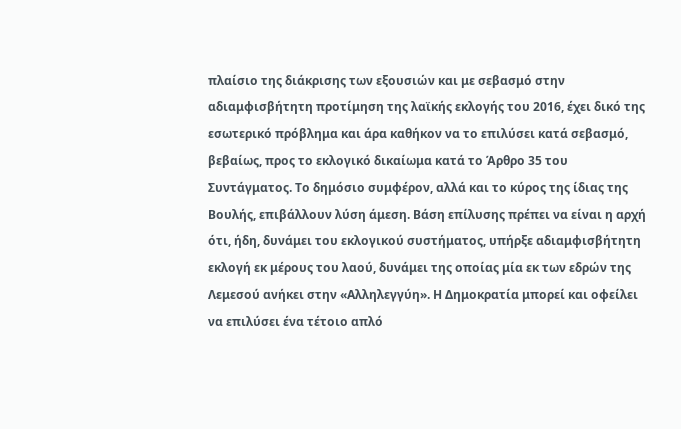πλαίσιο της διάκρισης των εξουσιών και με σεβασμό στην αδιαμφισβήτητη προτίμηση της λαϊκής εκλογής του 2016, έχει δικό της εσωτερικό πρόβλημα και άρα καθήκον να το επιλύσει κατά σεβασμό, βεβαίως, προς το εκλογικό δικαίωμα κατά το Άρθρο 35 του Συντάγματος. Το δημόσιο συμφέρον, αλλά και το κύρος της ίδιας της Βουλής, επιβάλλουν λύση άμεση. Βάση επίλυσης πρέπει να είναι η αρχή ότι, ήδη, δυνάμει του εκλογικού συστήματος, υπήρξε αδιαμφισβήτητη εκλογή εκ μέρους του λαού, δυνάμει της οποίας μία εκ των εδρών της Λεμεσού ανήκει στην «Αλληλεγγύη». Η Δημοκρατία μπορεί και οφείλει να επιλύσει ένα τέτοιο απλό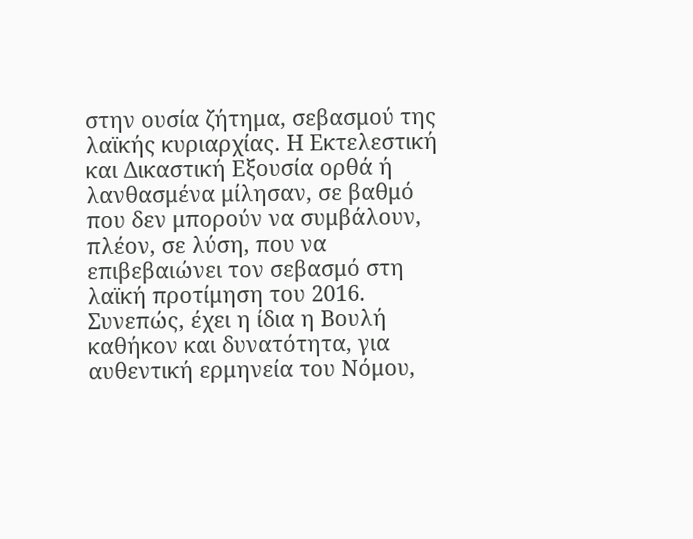στην ουσία ζήτημα, σεβασμού της λαϊκής κυριαρχίας. Η Εκτελεστική και Δικαστική Εξουσία ορθά ή λανθασμένα μίλησαν, σε βαθμό που δεν μπορούν να συμβάλουν, πλέον, σε λύση, που να επιβεβαιώνει τον σεβασμό στη λαϊκή προτίμηση του 2016. Συνεπώς, έχει η ίδια η Βουλή καθήκον και δυνατότητα, για αυθεντική ερμηνεία του Νόμου,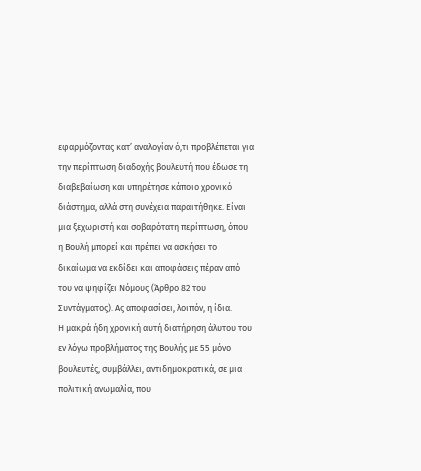εφαρμόζοντας κατ’ αναλογίαν ό,τι προβλέπεται για την περίπτωση διαδοχής βουλευτή που έδωσε τη διαβεβαίωση και υπηρέτησε κάποιο χρονικό διάστημα, αλλά στη συνέχεια παραιτήθηκε. Είναι μια ξεχωριστή και σοβαρότατη περίπτωση, όπου η Βουλή μπορεί και πρέπει να ασκήσει το δικαίωμα να εκδίδει και αποφάσεις πέραν από του να ψηφίζει Νόμους (Άρθρο 82 του Συντάγματος). Ας αποφασίσει, λοιπόν, η ίδια.
Η μακρά ήδη χρονική αυτή διατήρηση άλυτου του εν λόγω προβλήματος της Βουλής με 55 μόνο βουλευτές, συμβάλλει, αντιδημοκρατικά, σε μια πολιτική ανωμαλία, που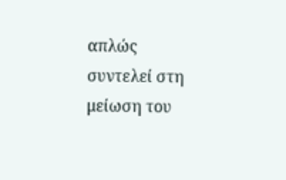απλώς συντελεί στη μείωση του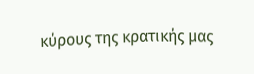κύρους της κρατικής μας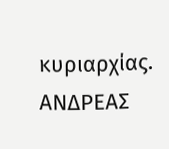κυριαρχίας. ΑΝΔΡΕΑΣ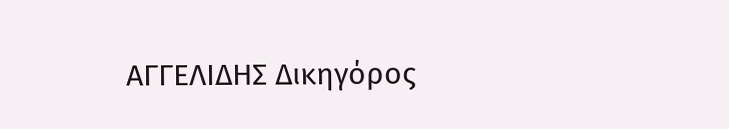ΑΓΓΕΛΙΔΗΣ Δικηγόρος